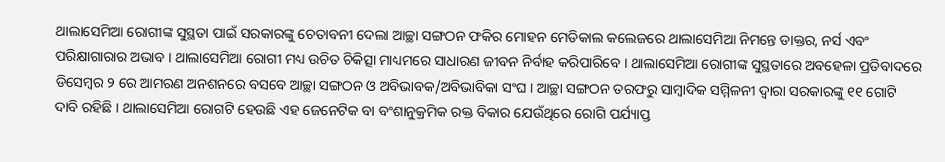ଥାଲାସେମିଆ ରୋଗୀଙ୍କ ସୁସ୍ଥତା ପାଇଁ ସରକାରଙ୍କୁ ଚେତାବନୀ ଦେଲା ଆଚ୍ଛା ସଙ୍ଗଠନ ଫକିର ମୋହନ ମେଡିକାଲ କଲେଜରେ ଥାଲାସେମିଆ ନିମନ୍ତେ ଡାକ୍ତର, ନର୍ସ ଏବଂ ପରିକ୍ଷାଗାରାର ଅଭାବ । ଥାଲାସେମିଆ ରୋଗୀ ମଧ୍ୟ ଉଚିତ ଚିକିତ୍ସା ମାଧ୍ୟମରେ ସାଧାରଣ ଜୀବନ ନିର୍ବାହ କରିପାରିବେ । ଥାଲାସେମିଆ ରୋଗୀଙ୍କ ସୁସ୍ଥତାରେ ଅବହେଳା ପ୍ରତିବାଦରେ ଡିସେମ୍ବର ୨ ରେ ଆମରଣ ଅନଶନରେ ବସବେ ଆଚ୍ଛା ସଙ୍ଗଠନ ଓ ଅବିଭାବକ/ଅବିଭାବିକା ସଂଘ । ଆଚ୍ଛା ସଙ୍ଗଠନ ତରଫରୁ ସାମ୍ବାଦିକ ସମ୍ମିଳନୀ ଦ୍ୱାରା ସରକାରଙ୍କୁ ୧୧ ଗୋଟି ଦାବି ରହିଛି । ଥାଲାସେମିଆ ରୋଗଟି ହେଉଛି ଏହ ଜେନେଟିକ ବା ବଂଶାନୁକ୍ରମିକ ରକ୍ତ ବିକାର ଯେଉଁଥିରେ ରୋଗି ପର୍ଯ୍ୟାପ୍ତ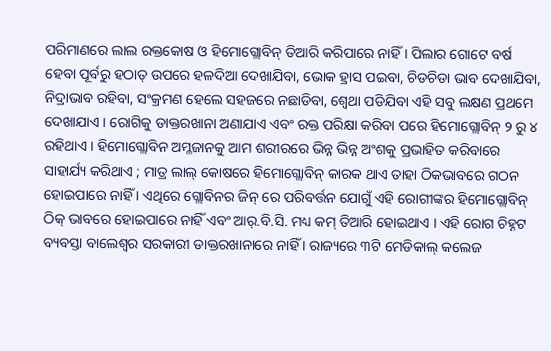ପରିମାଣରେ ଲାଲ ରକ୍ତକୋଷ ଓ ହିମୋଗ୍ଲୋବିନ୍ ତିଆରି କରିପାରେ ନାହିଁ । ପିଲାର ଗୋଟେ ବର୍ଷ ହେବା ପୂର୍ବରୁ ହଠାତ୍ ଉପରେ ହଳଦିଆ ଦେଖାଯିବା, ଭୋକ ହ୍ରାସ ପଇବା, ଚିଡଚିଡା ଭାବ ଦେଖାଯିବା, ନିଦ୍ରାଭାବ ରହିବା, ସଂକ୍ରମଣ ହେଲେ ସହଜରେ ନଛାଡିବା, ଶ୍ୱେଥା ପଡିଯିବା ଏହି ସବୁ ଲକ୍ଷଣ ପ୍ରଥମେ ଦେଖାଯାଏ । ରୋଗିକୁ ଡାକ୍ତରଖାନା ଅଣାଯାଏ ଏବଂ ରକ୍ତ ପରିକ୍ଷା କରିବା ପରେ ହିମୋଗ୍ଲୋବିନ୍ ୨ ରୁ ୪ ରହିଥାଏ । ହିମୋଗ୍ଲୋବିନ ଅମ୍ଳଜାନକୁ ଆମ ଶରୀରରେ ଭିନ୍ନ ଭିନ୍ନ ଅଂଶକୁ ପ୍ରଭାହିତ କରିବାରେ ସାହାର୍ଯ୍ୟ କରିଥାଏ ; ମାତ୍ର ଲାଲ୍ କୋଷରେ ହିମୋଗ୍ଲୋବିନ୍ କାରକ ଥାଏ ତାହା ଠିକଭାବରେ ଗଠନ ହୋଇପାରେ ନାହିଁ । ଏଥିରେ ଗ୍ଲୋବିନର ଜିନ୍ ରେ ପରିବର୍ତ୍ତନ ଯୋଗୁଁ ଏହି ରୋଗୀଙ୍କର ହିମୋଗ୍ଲୋବିନ୍ ଠିକ୍ ଭାବରେ ହୋଇପାରେ ନାହିଁ ଏବଂ ଆର୍.ବି.ସି. ମଧ୍ୟ କମ୍ ତିଆରି ହୋଇଥାଏ । ଏହି ରୋଗ ଚିହ୍ନଟ ବ୍ୟବସ୍ତା ବାଲେଶ୍ୱର ସରକାରୀ ଡାକ୍ତରଖାନାରେ ନାହିଁ । ରାଜ୍ୟରେ ୩ଟି ମେଡିକାଲ୍ କଲେଜ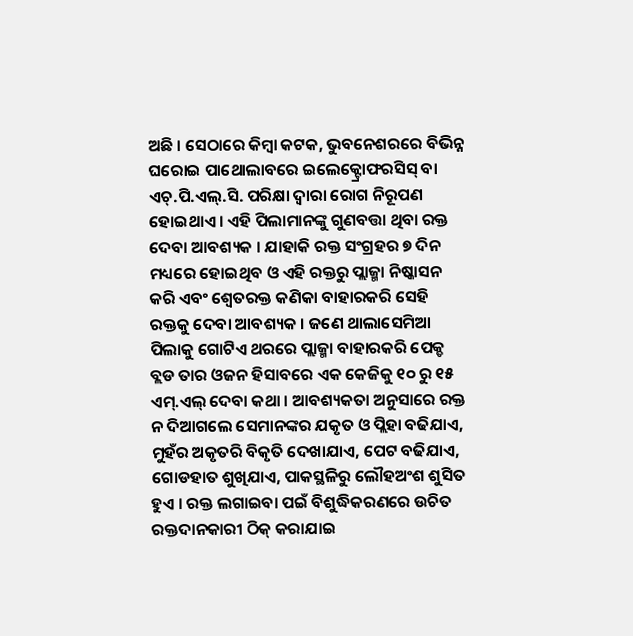ଅଛି । ସେଠାରେ କିମ୍ବା କଟକ, ଭୁବନେଶରରେ ବିଭିନ୍ନ ଘରୋଇ ପାଥୋଲାବରେ ଇଲେକ୍ଟ୍ରୋଫରସିସ୍ ବା ଏଚ୍.ପି.ଏଲ୍.ସି. ପରିକ୍ଷା ଦ୍ୱାରା ରୋଗ ନିରୂପଣ ହୋଇଥାଏ । ଏହି ପିଲାମାନଙ୍କୁ ଗୁଣବତ୍ତା ଥିବା ରକ୍ତ ଦେବା ଆବଶ୍ୟକ । ଯାହାକି ରକ୍ତ ସଂଗ୍ରହର ୭ ଦିନ ମଧ୍ୟରେ ହୋଇଥିବ ଓ ଏହି ରକ୍ତରୁ ପ୍ଲାଜ୍ମା ନିଷ୍କାସନ କରି ଏବଂ ଶ୍ୱେତରକ୍ତ କଣିକା ବାହାରକରି ସେହି ରକ୍ତକୁ ଦେବା ଆବଶ୍ୟକ । ଜଣେ ଥାଲାସେମିଆ ପିଲାକୁ ଗୋଟିଏ ଥରରେ ପ୍ଲାଜ୍ମା ବାହାରକରି ପେକ୍ଡ ବ୍ଲଡ ତାର ଓଜନ ହିସାବରେ ଏକ କେଜିକୁ ୧୦ ରୁ ୧୫ ଏମ୍.ଏଲ୍ ଦେବା କଥା । ଆବଶ୍ୟକତା ଅନୁସାରେ ରକ୍ତ ନ ଦିଆଗଲେ ସେମାନଙ୍କର ଯକୃତ ଓ ପ୍ଲିହା ବଢିଯାଏ, ମୁହଁର ଅକୃତରି ବିକୃତି ଦେଖାଯାଏ, ପେଟ ବଢିଯାଏ, ଗୋଡହାତ ଶୁଖିଯାଏ, ପାକସ୍ଥଳିରୁ ଲୌହଅଂଶ ଶୁସିତ ହୁଏ । ରକ୍ତ ଲଗାଇବା ପଇଁ ବିଶୁଦ୍ଧିକରଣରେ ଉଚିତ ରକ୍ତଦାନକାରୀ ଠିକ୍ କରାଯାଇ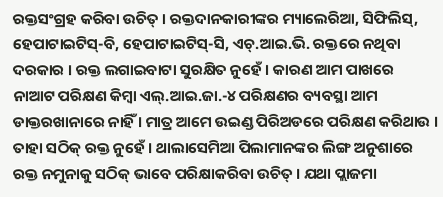ରକ୍ତସଂଗ୍ରହ କରିବା ଉଚିତ୍ । ରକ୍ତଦାନକାରୀଙ୍କର ମ୍ୟାଲେରିଆ, ସିଫିଲିସ୍, ହେପାଟାଇଟିସ୍-ବି, ହେପାଟାଇଟିସ୍-ସି, ଏଚ୍.ଆଇ.ଭି. ରକ୍ତରେ ନଥିବା ଦରକାର । ରକ୍ତ ଲଗାଇବାଟା ସୁରକ୍ଷିତ ନୁହେଁ । କାରଣ ଆମ ପାଖରେ ନାଆଟ ପରିକ୍ଷଣ କିମ୍ବା ଏଲ୍.ଆଇ.ଜା.-୪ ପରିକ୍ଷଣର ବ୍ୟବସ୍ଥା ଆମ ଡାକ୍ତରଖାନାରେ ନାହିଁ । ମାତ୍ର ଆମେ ଉଇଣ୍ଡ ପିରିଅଡରେ ପରିକ୍ଷଣ କରିଥାଉ । ତାହା ସଠିକ୍ ରକ୍ତ ନୁହେଁ । ଥାଲାସେମିଆ ପିଲାମାନଙ୍କର ଲିଙ୍ଗ ଅନୁଶାରେ ରକ୍ତ ନମୁନାକୁ ସଠିକ୍ ଭାବେ ପରିକ୍ଷାକରିବା ଉଚିତ୍ । ଯଥା ପ୍ଲାଜମା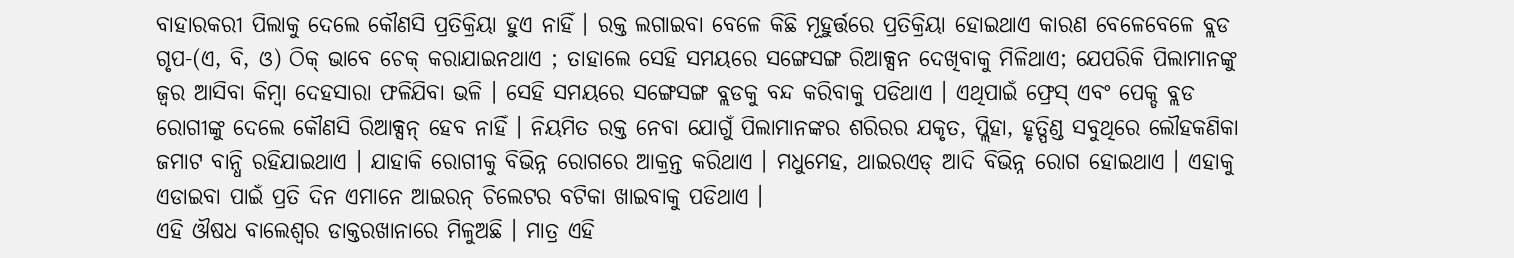ବାହାରକରୀ ପିଲାକୁ ଦେଲେ କୌଣସି ପ୍ରତିକ୍ରିୟା ହୁଏ ନାହିଁ । ରକ୍ତ ଲଗାଇବା ବେଳେ କିଛି ମୂହୁର୍ତ୍ତରେ ପ୍ରତିକ୍ରିୟା ହୋଇଥାଏ କାରଣ ବେଳେବେଳେ ବ୍ଲଡ ଗୃପ-(ଏ, ବି, ଓ) ଠିକ୍ ଭାବେ ଚେକ୍ କରାଯାଇନଥାଏ ; ତାହାଲେ ସେହି ସମୟରେ ସଙ୍ଗେସଙ୍ଗ ରିଆକ୍ସନ ଦେଖିବାକୁ ମିଳିଥାଏ; ଯେପରିକି ପିଲାମାନଙ୍କୁ ଜ୍ୱର ଆସିବା କିମ୍ବା ଦେହସାରା ଫଳିଯିବା ଭଳି । ସେହି ସମୟରେ ସଙ୍ଗେସଙ୍ଗ ବ୍ଲଡକୁ ବନ୍ଦ କରିବାକୁ ପଡିଥାଏ । ଏଥିପାଇଁ ଫ୍ରେସ୍ ଏବଂ ପେକ୍ଡ ବ୍ଲଡ ରୋଗୀଙ୍କୁ ଦେଲେ କୌଣସି ରିଆକ୍ସନ୍ ହେବ ନାହିଁ । ନିୟମିତ ରକ୍ତ ନେବା ଯୋଗୁଁ ପିଲାମାନଙ୍କର ଶରିରର ଯକୃତ, ପ୍ଲିହା, ହୃତ୍ପିଣ୍ଡ ସବୁଥିରେ ଲୌହକଣିକା ଜମାଟ ବାନ୍ଧି ରହିଯାଇଥାଏ । ଯାହାକି ରୋଗୀକୁ ବିଭିନ୍ନ ରୋଗରେ ଆକ୍ରନ୍ତ କରିଥାଏ । ମଧୁମେହ, ଥାଇରଏଡ୍ ଆଦି ବିଭିନ୍ନ ରୋଗ ହୋଇଥାଏ । ଏହାକୁ ଏଡାଇବା ପାଇଁ ପ୍ରତି ଦିନ ଏମାନେ ଆଇରନ୍ ଚିଲେଟର ବଟିକା ଖାଇବାକୁ ପଡିଥାଏ ।
ଏହି ଔଷଧ ବାଲେଶ୍ୱର ଡାକ୍ତରଖାନାରେ ମିଳୁଅଛି । ମାତ୍ର ଏହି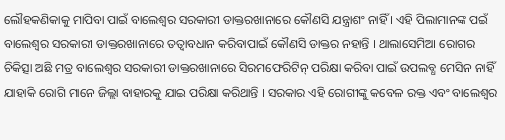ଲୌହକଣିକାକୁ ମାପିବା ପାଇଁ ବାଲେଶ୍ୱର ସରକାରୀ ଡାକ୍ତରଖାନାରେ କୌଣସି ଯନ୍ତ୍ରାଶଂ ନାହିଁ । ଏହି ପିଲାମାନଙ୍କ ପଇଁ ବାଲେଶ୍ୱର ସରକାରୀ ଡାକ୍ତରଖାନାରେ ତତ୍ୱାବଧାନ କରିବାପାଇଁ କୌଣସି ଡାକ୍ତର ନହାନ୍ତି । ଥାଲାସେମିଆ ରୋଗର ଚିକିତ୍ସା ଅଛି ମତ୍ର ବାଲେଶ୍ୱର ସରକାରୀ ଡାକ୍ତରଖାନାରେ ସିରମଫେରିଟିନ୍ ପରିକ୍ଷା କରିବା ପାଇଁ ଉପଲବ୍ଧ ମେସିନ ନାହିଁ ଯାହାକି ରୋଗି ମାନେ ଜିଲ୍ଲା ବାହାରକୁ ଯାଇ ପରିକ୍ଷା କରିଥାନ୍ତି । ସରକାର ଏହି ରୋଗୀଙ୍କୁ କବେଳ ରକ୍ତ ଏବଂ ବାଲେଶ୍ୱର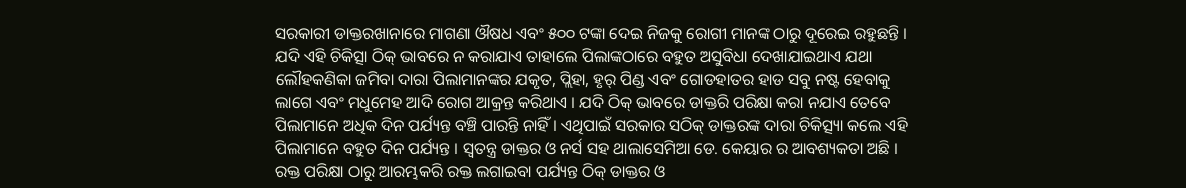ସରକାରୀ ଡାକ୍ତରଖାନାରେ ମାଗଣା ଔଷଧ ଏବଂ ୫୦୦ ଟଙ୍କା ଦେଇ ନିଜକୁ ରୋଗୀ ମାନଙ୍କ ଠାରୁ ଦୂରେଇ ରହୁଛନ୍ତି । ଯଦି ଏହି ଚିକିତ୍ସା ଠିକ୍ ଭାବରେ ନ କରାଯାଏ ତାହାଲେ ପିଲାଙ୍କଠାରେ ବହୁତ ଅସୁବିଧା ଦେଖାଯାଇଥାଏ ଯଥା ଲୌହକଣିକା ଜମିବା ଦାରା ପିଲାମାନଙ୍କର ଯକୃତ, ପ୍ଲିହା, ହୃର୍ ପିଣ୍ଡ ଏବଂ ଗୋଡହାତର ହାଡ ସବୁ ନଷ୍ଟ ହେବାକୁ ଲାଗେ ଏବଂ ମଧୁମେହ ଆଦି ରୋଗ ଆକ୍ରନ୍ତ କରିଥାଏ । ଯଦି ଠିକ୍ ଭାବରେ ଡାକ୍ତରି ପରିକ୍ଷା କରା ନଯାଏ ତେବେ ପିଲାମାନେ ଅଧିକ ଦିନ ପର୍ଯ୍ୟନ୍ତ ବଞ୍ଚି ପାରନ୍ତି ନାହିଁ । ଏଥିପାଇଁ ସରକାର ସଠିକ୍ ଡାକ୍ତରଙ୍କ ଦାରା ଚିକିତ୍ସ୍ୟା କଲେ ଏହି ପିଲାମାନେ ବହୁତ ଦିନ ପର୍ଯ୍ୟନ୍ତ । ସ୍ୱତନ୍ତ୍ର ଡାକ୍ତର ଓ ନର୍ସ ସହ ଥାଲାସେମିଆ ଡେ. କେୟାର ର ଆବଶ୍ୟକତା ଅଛି । ରକ୍ତ ପରିକ୍ଷା ଠାରୁ ଆରମ୍ଭକରି ରକ୍ତ ଲଗାଇବା ପର୍ଯ୍ୟନ୍ତ ଠିକ୍ ଡାକ୍ତର ଓ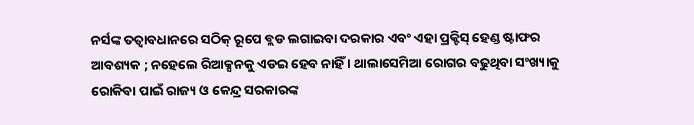ନର୍ସଙ୍କ ତତ୍ୱାବଧାନରେ ସଠିକ୍ ରୂପେ ବ୍ଲଡ ଲଗାଇବା ଦରକାର ଏବଂ ଏହା ପ୍ରକ୍ଟିସ୍ ହେଣ୍ଡ ଷ୍ଟାଫର ଆବଶ୍ୟକ ; ନହେଲେ ରିଆକ୍ସନକୁ ଏଡଇ ହେବ ନାହିଁ । ଥାଲାସେମିଆ ରୋଗର ବଢୁଥିବା ସଂଖ୍ୟାକୁ ରୋକିବା ପାଇଁ ରାଜ୍ୟ ଓ କେନ୍ଦ୍ର ସରକାରଙ୍କ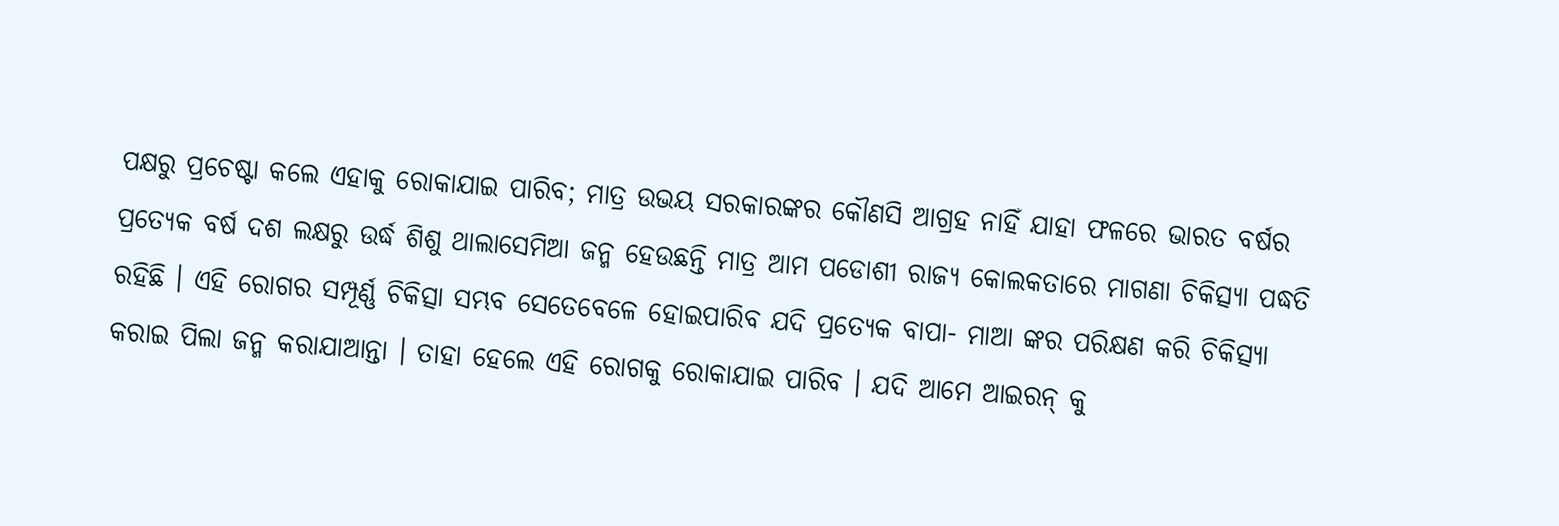ପକ୍ଷରୁ ପ୍ରଚେଷ୍ଟା କଲେ ଏହାକୁ ରୋକାଯାଇ ପାରିବ; ମାତ୍ର ଉଭୟ ସରକାରଙ୍କର କୌଣସି ଆଗ୍ରହ ନାହିଁ ଯାହା ଫଳରେ ଭାରତ ବର୍ଷର ପ୍ରତ୍ୟେକ ବର୍ଷ ଦଶ ଲକ୍ଷରୁ ଉର୍ଦ୍ଧ ଶିଶୁ ଥାଲାସେମିଆ ଜନ୍ମ ହେଉଛନ୍ତି ମାତ୍ର ଆମ ପଡୋଶୀ ରାଜ୍ୟ କୋଲକତାରେ ମାଗଣା ଚିକିତ୍ସ୍ୟା ପଦ୍ଧତି ରହିଛି । ଏହି ରୋଗର ସମ୍ପୂର୍ଣ୍ଣ ଚିକିତ୍ସା ସମ୍ଭବ ସେତେବେଳେ ହୋଇପାରିବ ଯଦି ପ୍ରତ୍ୟେକ ବାପା- ମାଆ ଙ୍କର ପରିକ୍ଷଣ କରି ଚିକିତ୍ସ୍ୟା କରାଇ ପିଲା ଜନ୍ମ କରାଯାଆନ୍ତା । ତାହା ହେଲେ ଏହି ରୋଗକୁ ରୋକାଯାଇ ପାରିବ । ଯଦି ଆମେ ଆଇରନ୍ କୁ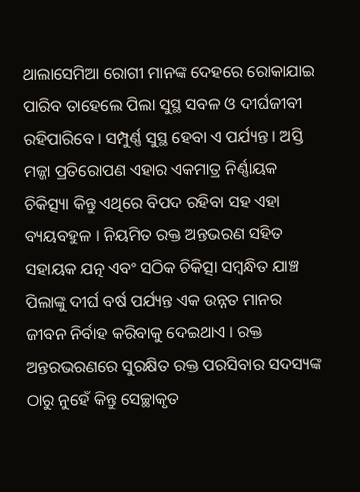ଥାଲାସେମିଆ ରୋଗୀ ମାନଙ୍କ ଦେହରେ ରୋକାଯାଇ ପାରିବ ତାହେଲେ ପିଲା ସୁସ୍ଥ ସବଳ ଓ ଦୀର୍ଘଜୀବୀ ରହିପାରିବେ । ସମ୍ପୁର୍ଣ୍ଣ ସୁସ୍ଥ ହେବା ଏ ପର୍ଯ୍ୟନ୍ତ । ଅସ୍ତି ମଜ୍ଜା ପ୍ରତିରୋପଣ ଏହାର ଏକମାତ୍ର ନିର୍ଣ୍ଣାୟକ ଚିକିତ୍ସ୍ୟା କିନ୍ତୁ ଏଥିରେ ବିପଦ ରହିବା ସହ ଏହା ବ୍ୟୟବହୁଳ । ନିୟମିତ ରକ୍ତ ଅନ୍ତଭରଣ ସହିତ ସହାୟକ ଯତ୍ନ ଏବଂ ସଠିକ ଚିକିତ୍ସା ସମ୍ବନ୍ଧିତ ଯାଞ୍ଚ ପିଲାଙ୍କୁ ଦୀର୍ଘ ବର୍ଷ ପର୍ଯ୍ୟନ୍ତ ଏକ ଉନ୍ନତ ମାନର ଜୀବନ ନିର୍ବାହ କରିବାକୁ ଦେଇଥାଏ । ରକ୍ତ ଅନ୍ତରଭରଣରେ ସୁରକ୍ଷିତ ରକ୍ତ ପରସିବାର ସଦସ୍ୟଙ୍କ ଠାରୁ ନୁହେଁ କିନ୍ତୁ ସେଚ୍ଛାକୃତ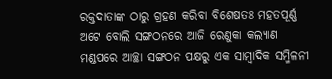ରକ୍ତଦାତାଙ୍କ ଠାରୁ ଗ୍ରହଣ କରିବା ବିଶେଷତଃ ମହତପୂର୍ଣ୍ଣ ଅଟେ ବୋଲି ସଙ୍ଗଠନରେ ଆଜି ରେଣୁକା କଲ୍ୟାଣ ମଣ୍ଡପରେ ଆଚ୍ଛା ସଙ୍ଗଠନ ପକ୍ଷରୁ ଏକ ସାମ୍ବାଦିକ ସମ୍ମିଳନୀ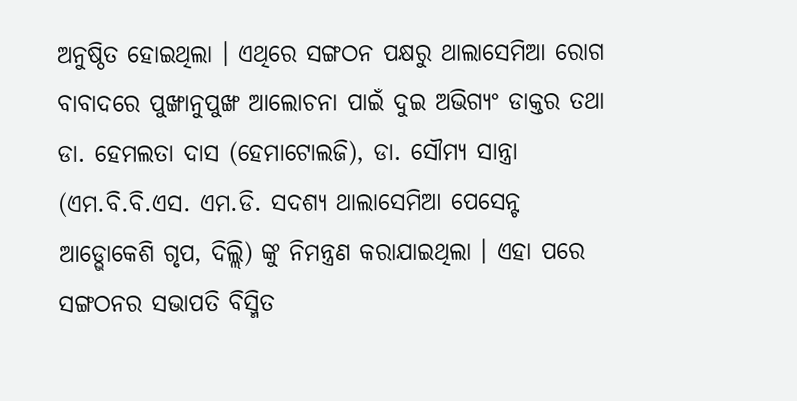ଅନୁଷ୍ଠିତ ହୋଇଥିଲା । ଏଥିରେ ସଙ୍ଗଠନ ପକ୍ଷରୁ ଥାଲାସେମିଆ ରୋଗ ବାବାଦରେ ପୁଙ୍ଖାନୁପୁଙ୍ଖ ଆଲୋଚନା ପାଇଁ ଦୁଇ ଅଭିଗ୍ୟଂ ଡାକ୍ତର ତଥା ଡା. ହେମଲତା ଦାସ (ହେମାଟୋଲଜି), ଡା. ସୌମ୍ୟ ସାନ୍ତ୍ରା (ଏମ.ବି.ବି.ଏସ. ଏମ.ଡି. ସଦଶ୍ୟ ଥାଲାସେମିଆ ପେସେନ୍ଟ ଆଡ୍ଭୋକେଶି ଗୃପ, ଦିଲ୍ଲି) ଙ୍କୁ ନିମନ୍ତ୍ରଣ କରାଯାଇଥିଲା । ଏହା ପରେ ସଙ୍ଗଠନର ସଭାପତି ବିସ୍ମିତ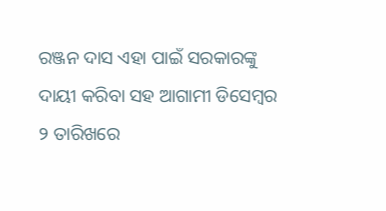ରଞ୍ଜନ ଦାସ ଏହା ପାଇଁ ସରକାରଙ୍କୁ ଦାୟୀ କରିବା ସହ ଆଗାମୀ ଡିସେମ୍ବର ୨ ତାରିଖରେ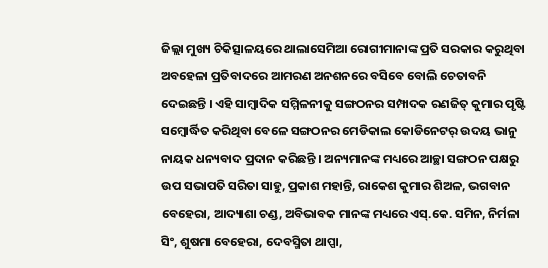ଜିଲ୍ଲା ମୁଖ୍ୟ ଚିକିତ୍ସାଳୟରେ ଥାଲାସେମିଆ ରୋଗୀମାନାଙ୍କ ପ୍ରତି ସରକାର କରୁଥିବା ଅବହେଳା ପ୍ରତିବାଦରେ ଆମରଣ ଅନଶନରେ ବସିବେ ବୋଲି ଚେତାବନି ଦେଇଛନ୍ତି । ଏହି ସାମ୍ବାଦିକ ସମ୍ମିଳନୀକୁ ସଙ୍ଗଠନର ସମ୍ପାଦକ ରଣଜିତ୍ କୁମାର ପୃଷ୍ଟି ସମ୍ବୋର୍ଦ୍ଧିତ କରିଥିବା ବେଳେ ସଙ୍ଗଠନର ମେଡିକାଲ କୋଡିନେଟର୍ ଉଦୟ ଭାନୁ ନାୟକ ଧନ୍ୟବାଦ ପ୍ରଦାନ କରିଛନ୍ତି । ଅନ୍ୟମାନଙ୍କ ମଧ୍ୟରେ ଆଚ୍ଛା ସଙ୍ଗଠନ ପକ୍ଷରୁ ଉପ ସଭାପତି ସରିତା ସାହୁ, ପ୍ରକାଶ ମହାନ୍ତି, ରାକେଶ କୁମାର ଶିଅଳ, ଭଗବାନ ବେହେରା, ଆଦ୍ୟାଶା ଚଣ୍ଡ, ଅବିଭାବକ ମାନଙ୍କ ମଧ୍ୟରେ ଏସ୍.କେ. ସମିନ, ନିର୍ମଳା ସିଂ, ଶୁଷମା ବେହେରା, ଦେବସ୍ମିତା ଥାପ୍ପା,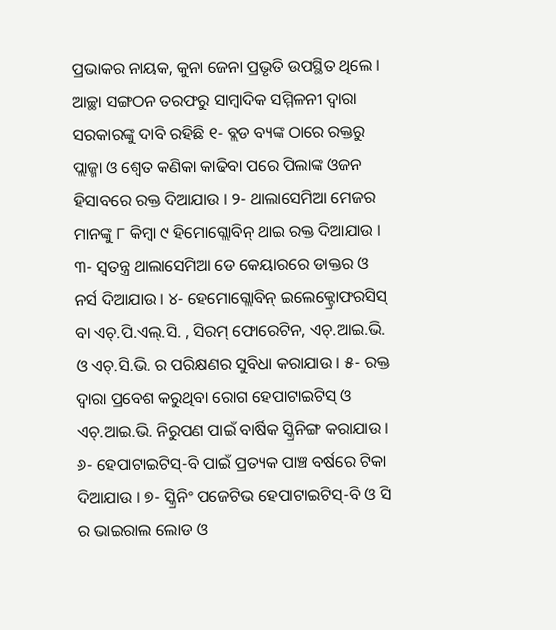ପ୍ରଭାକର ନାୟକ, କୁନା ଜେନା ପ୍ରଭୃତି ଉପସ୍ଥିତ ଥିଲେ । ଆଚ୍ଛା ସଙ୍ଗଠନ ତରଫରୁ ସାମ୍ବାଦିକ ସମ୍ମିଳନୀ ଦ୍ୱାରା ସରକାରଙ୍କୁ ଦାବି ରହିଛି ୧- ବ୍ଲଡ ବ୍ୟଙ୍କ ଠାରେ ରକ୍ତରୁ ପ୍ଲାଜ୍ମା ଓ ଶ୍ୱେତ କଣିକା କାଢିବା ପରେ ପିଲାଙ୍କ ଓଜନ ହିସାବରେ ରକ୍ତ ଦିଆଯାଉ । ୨- ଥାଲାସେମିଆ ମେଜର ମାନଙ୍କୁ ୮ କିମ୍ବା ୯ ହିମୋଗ୍ଲୋବିନ୍ ଥାଇ ରକ୍ତ ଦିଆଯାଉ । ୩- ସ୍ୱତନ୍ତ୍ର ଥାଲାସେମିଆ ଡେ କେୟାରରେ ଡାକ୍ତର ଓ ନର୍ସ ଦିଆଯାଉ । ୪- ହେମୋଗ୍ଲୋବିନ୍ ଇଲେକ୍ଟ୍ରୋଫରସିସ୍ ବା ଏଚ୍.ପି.ଏଲ୍.ସି. , ସିରମ୍ ଫୋରେଟିନ, ଏଚ୍.ଆଇ.ଭି. ଓ ଏଚ୍.ସି.ଭି. ର ପରିକ୍ଷଣର ସୁବିଧା କରାଯାଉ । ୫- ରକ୍ତ ଦ୍ୱାରା ପ୍ରବେଶ କରୁଥିବା ରୋଗ ହେପାଟାଇଟିସ୍ ଓ ଏଚ୍.ଆଇ.ଭି. ନିରୁପଣ ପାଇଁ ବାର୍ଷିକ ସ୍କ୍ରିନିଙ୍ଗ କରାଯାଉ । ୬- ହେପାଟାଇଟିସ୍-ବି ପାଇଁ ପ୍ରତ୍ୟକ ପାଞ୍ଚ ବର୍ଷରେ ଟିକା ଦିଆଯାଉ । ୭- ସ୍କ୍ରିନିଂ ପଜେଟିଭ ହେପାଟାଇଟିସ୍-ବି ଓ ସି ର ଭାଇରାଲ ଲୋଡ ଓ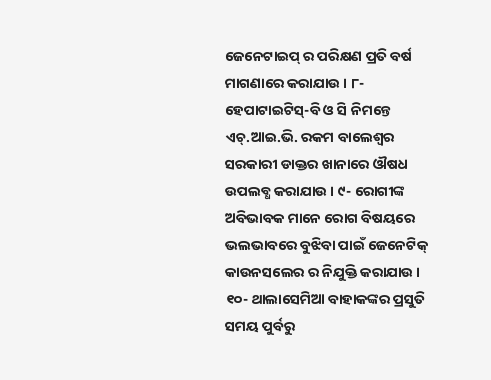ଜେନେଟାଇପ୍ ର ପରିକ୍ଷଣ ପ୍ରତି ବର୍ଷ ମାଗଣାରେ କରାଯାଉ । ୮- ହେପାଟାଇଟିସ୍-ବି ଓ ସି ନିମନ୍ତେ ଏଚ୍.ଆଇ.ଭି. ରକମ ବାଲେଶ୍ୱର ସରକାରୀ ଡାକ୍ତର ଖାନାରେ ଔଷଧ ଉପଲବ୍ଧ କରାଯାଉ । ୯- ରୋଗୀଙ୍କ ଅବିଭାବକ ମାନେ ରୋଗ ବିଷୟରେ ଭଲଭାବରେ ବୁଝିବା ପାଇଁ ଜେନେଟିକ୍ କାଉନସଲେର ର ନିଯୁକ୍ତି କରାଯାଉ । ୧୦- ଥାଲାସେମିଆ ବାହାକଙ୍କର ପ୍ରସୁତି ସମୟ ପୁର୍ବରୁ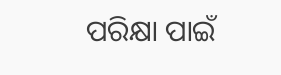ପରିକ୍ଷା ପାଇଁ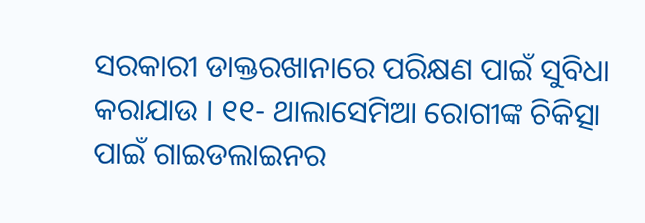ସରକାରୀ ଡାକ୍ତରଖାନାରେ ପରିକ୍ଷଣ ପାଇଁ ସୁବିଧା କରାଯାଉ । ୧୧- ଥାଲାସେମିଆ ରୋଗୀଙ୍କ ଚିକିତ୍ସା ପାଇଁ ଗାଇଡଲାଇନର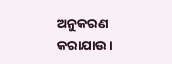ଅନୁକରଣ କରାଯାଉ ।